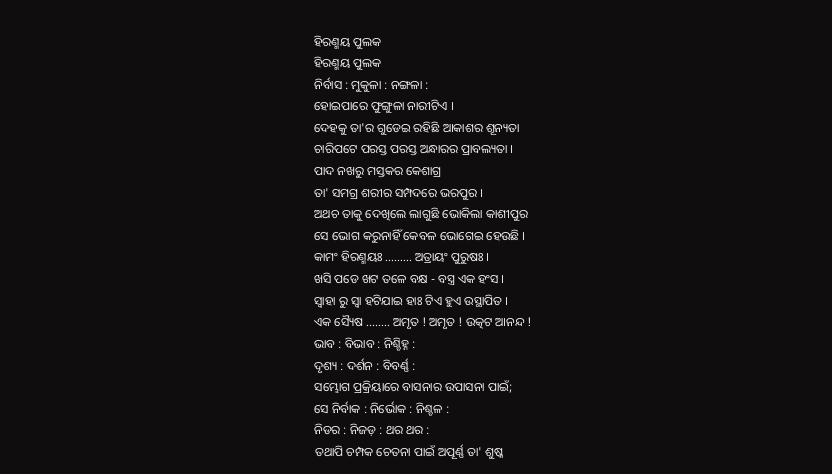ହିରଣ୍ମୟ ପୁଲକ
ହିରଣ୍ମୟ ପୁଲକ
ନିର୍ବାସ : ମୁକୁଳା : ନଙ୍ଗଳା :
ହୋଇପାରେ ଫୁଙ୍ଗୁଳା ନାରୀଟିଏ ।
ଦେହକୁ ତା'ର ଗୁଡେଇ ରହିଛି ଆକାଶର ଶୂନ୍ୟତା
ଚାରିପଟେ ପରସ୍ତ ପରସ୍ତ ଅନ୍ଧାରର ପ୍ରାବଲ୍ୟତା ।
ପାଦ ନଖରୁ ମସ୍ତକର କେଶାଗ୍ର
ତା' ସମଗ୍ର ଶରୀର ସମ୍ପଦରେ ଭରପୁର ।
ଅଥଚ ତାକୁ ଦେଖିଲେ ଲାଗୁଛି ଭୋକିଲା କାଶୀପୁର
ସେ ଭୋଗ କରୁନାହିଁ କେବଳ ଭୋଗେଇ ହେଉଛି ।
କାମଂ ହିରଣ୍ମୟଃ ......... ଅତ୍ରାୟଂ ପୁରୁଷଃ ।
ଖସି ପଡେ ଖଟ ତଳେ ବକ୍ଷ - ବସ୍ତ୍ର ଏକ ହଂସ ।
ସ୍ଵାହା ରୁ ସ୍ଵା ହଟିଯାଇ ହାଃ ଟିଏ ହୁଏ ଉସ୍ଥାପିତ ।
ଏକ ସ୍ୟୈଷ ........ ଅମୃତ ! ଅମୃତ ! ଉତ୍କଟ ଆନନ୍ଦ !
ଭାବ : ବିଭାବ : ନିଶ୍ଚିହ୍ନ :
ଦୃଶ୍ୟ : ଦର୍ଶନ : ବିବର୍ଣ୍ଣ :
ସମ୍ଭୋଗ ପ୍ରକ୍ରିୟାରେ ବାସନାର ଉପାସନା ପାଇଁ;
ସେ ନିର୍ବାକ : ନିର୍ଭୋକ : ନିଶ୍ଚଳ :
ନିଡର : ନିଜଡ଼ : ଥର ଥର :
ତଥାପି ଚମ୍ପକ ଚେତନା ପାଇଁ ଅପୂର୍ଣ୍ଣ ତା' ଶୁଷ୍କ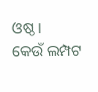ଓଷ୍ଠ ।
କେଉଁ ଲମ୍ପଟ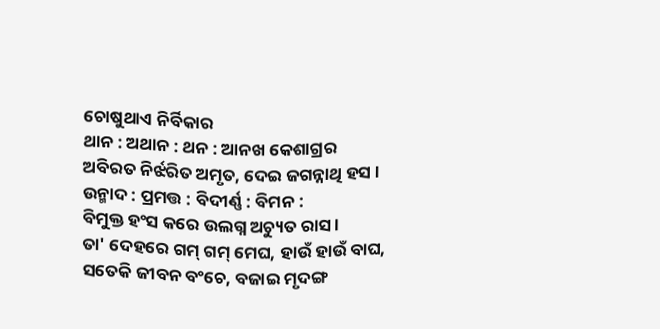ଚୋଷୁଥାଏ ନିର୍ବିକାର
ଥାନ : ଅଥାନ : ଥନ : ଆନଖ କେଶାଗ୍ରର
ଅବିରତ ନିର୍ଝରିତ ଅମୃତ, ଦେଇ ଜଗନ୍ନାଥି ହସ ।
ଉନ୍ମାଦ : ପ୍ରମତ୍ତ : ବିଦୀର୍ଣ୍ଣ : ବିମନ :
ବିମୁକ୍ତ ହଂସ କରେ ଉଲଗ୍ନ ଅଚ୍ୟୁତ ରାସ ।
ତା' ଦେହରେ ଗମ୍ ଗମ୍ ମେଘ, ହାଉଁ ହାଉଁ ବାଘ,
ସତେକି ଜୀବନ ବଂଚେ, ବଜାଇ ମୃଦଙ୍ଗ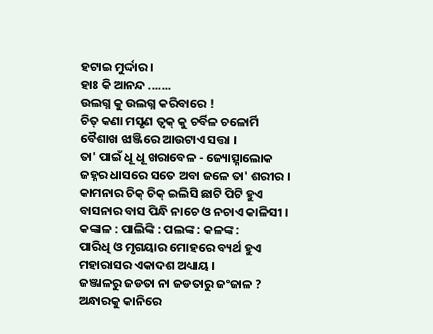ହଟାଇ ମୁର୍ଦ୍ଦାର ।
ହାଃ କି ଆନନ୍ଦ .......
ଉଲଗ୍ନ କୁ ଉଲଗ୍ନ କରିବାରେ !
ଚିତ୍ କଣା ମସୃଣ ତ୍ଵକ୍ କୁ ଚର୍ବିଳ ଚଳୋର୍ମି
ବୈଶାଖ ଝାଞ୍ଜିରେ ଆଉଟାଏ ସତ୍ତା ।
ତା' ପାଇଁ ଧୂ ଧୂ ଖରାବେଳ - ଜ୍ୟୋତ୍ସ୍ନାଲୋକ
ଜହ୍ନର ଧାସରେ ସତେ ଅବା ଜଳେ ତା' ଶରୀର ।
କାମନାର ଚିକ୍ ଚିକ୍ ଇଲିସି ଛାଟି ପିଟି ହୁଏ
ବାସନାର ବାସ ପିନ୍ଧି ନାଚେ ଓ ନଚାଏ କାଳିସୀ ।
କଙ୍କାଳ : ପାଲିଙ୍କି : ପଲଙ୍କ : କଳଙ୍କ :
ପାରିଧି ଓ ମୃଗୟାର ମୋହରେ ବ୍ୟର୍ଥ ହୁଏ
ମହାରାସର ଏକାଦଶ ଅଧ୍ୟାୟ ।
ଜଞ୍ଜାଳରୁ ଜଡତା ନା ଜଡତାରୁ ଜଂଜାଳ ?
ଅନ୍ଧାରକୁ କାନିରେ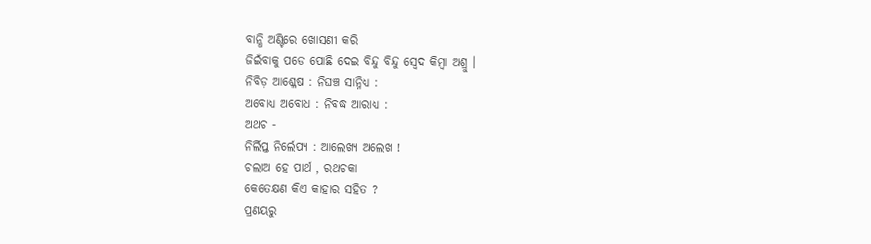ବାନ୍ଧି ଅଣ୍ଟିରେ ଖୋସଣୀ କରି
ଜିଇଁବାକୁ ପଡେ ପୋଛି ଦେଇ ବିନ୍ଦୁ ବିନ୍ଦୁ ସ୍ଵେଦ କିମ୍ବା ଅଶ୍ରୁ ।
ନିବିଡ଼ ଆଶ୍ଳେଷ : ନିଘଞ୍ଚ ସାନ୍ନିଧ୍ୟ :
ଅବୋଧ୍ୟ ଅବୋଧ : ନିବଦ୍ଧ ଆରାଧ୍ୟ :
ଅଥଚ -
ନିର୍ଲିପ୍ତ ନିର୍ଲେପ୍ୟ : ଆଲେଖ୍ୟ ଅଲେଖ !
ଚଲାଅ ହେ ପାର୍ଥ , ରଥଚକା
କେତେକ୍ଷଣ କିଏ କାହାର ସହିତ ?
ପ୍ରଣୟରୁ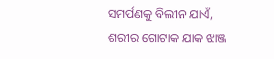ସମର୍ପଣକୁ ବିଲୀନ ଯାଏଁ,
ଶରୀର ଗୋଟାକ ଯାକ ଝାଞ୍ଜ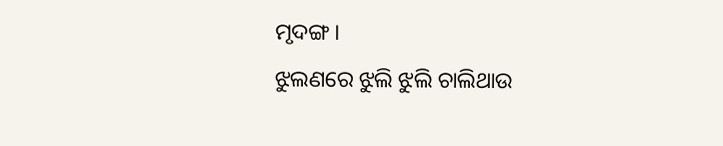ମୃଦଙ୍ଗ ।
ଝୁଲଣରେ ଝୁଲି ଝୁଲି ଚାଲିଥାଉ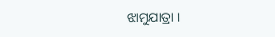ଝାମୁଯାତ୍ରା ।